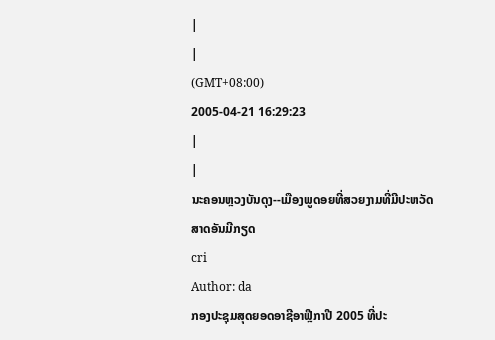|
|
(GMT+08:00)
2005-04-21 16:29:23
|
|
ນະຄອນຫຼວງບັນດຸງ--ເມືອງພູດອຍທີ່ສວຍງາມທີ່ມີປະຫວັດສາດອັນມີກຽດ
cri
Author: da
ກອງປະຊຸມສຸດຍອດອາຊີອາຟຼີກາປີ 2005 ທີ່ປະ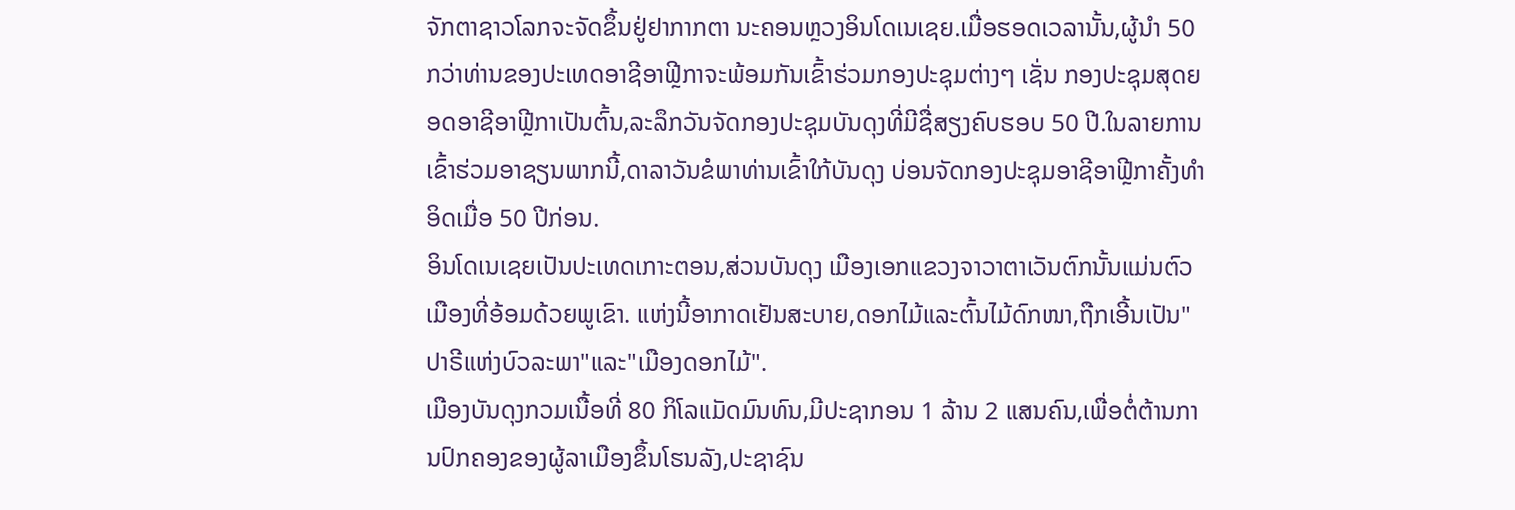ຈັກຕາຊາວໂລກຈະຈັດຂຶ້ນຢູ່ຢາກາກຕາ ນະຄອນຫຼວງອິນໂດເນເຊຍ.ເມື່ອຮອດເວລານັ້ນ,ຜູ້ນຳ 50 ກວ່າທ່ານຂອງປະເທດອາຊີອາຟຼີກາຈະພ້ອມກັນເຂົ້າຮ່ວມກອງປະຊຸມຕ່າງໆ ເຊັ່ນ ກອງປະຊຸມສຸດຍອດອາຊີອາຟຼີກາເປັນຕົ້ນ,ລະລຶກວັນຈັດກອງປະຊຸມບັນດຸງທີ່ມີຊື່ສຽງຄົບຮອບ 50 ປີ.ໃນລາຍການເຂົ້າຮ່ວມອາຊຽນພາກນີ້,ດາລາວັນຂໍພາທ່ານເຂົ້າໃກ້ບັນດຸງ ບ່ອນຈັດກອງປະຊຸມອາຊີອາຟຼີກາຄັ້ງທຳອິດເມື່ອ 50 ປີກ່ອນ.
ອິນໂດເນເຊຍເປັນປະເທດເກາະຕອນ,ສ່ວນບັນດຸງ ເມືອງເອກແຂວງຈາວາຕາເວັນຕົກນັ້ນແມ່ນຕົວເມືອງທີ່ອ້ອມດ້ວຍພູເຂົາ. ແຫ່ງນີ້ອາກາດເຢັນສະບາຍ,ດອກໄມ້ແລະຕົ້ນໄມ້ດົກໜາ,ຖືກເອີ້ນເປັນ"ປາຣີແຫ່ງບົວລະພາ"ແລະ"ເມືອງດອກໄມ້".
ເມືອງບັນດຸງກວມເນື້ອທີ່ 80 ກິໂລແມັດມົນທົນ,ມີປະຊາກອນ 1 ລ້ານ 2 ແສນຄົນ,ເພື່ອຕໍ່ຕ້ານການປົກຄອງຂອງຜູ້ລາເມືອງຂຶ້ນໂຮນລັງ,ປະຊາຊົນ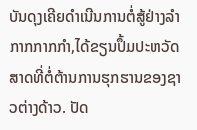ບັນດຸງເຄີຍດຳເນີນການຕໍ່ສູ້ຢ່າງລຳກາກກາກກຳ,ໄດ້ຂຽນປຶ້ມປະຫວັດສາດທີ່ຕໍ່ຕ້ານການຮຸກຮານຂອງຊາວຕ່າງດ້າວ. ປັດ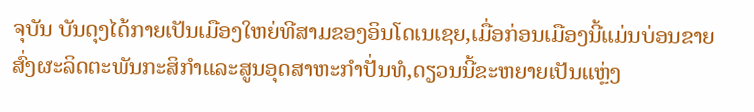ຈຸບັນ ບັນດຸງໄດ້ກາຍເປັນເມືອງໃຫຍ່ທີສາມຂອງອິນໂດເນເຊຍ,ເມື່ອກ່ອນເມືອງນີ້ແມ່ນບ່ອນຂາຍສົ່ງຜະລິດຕະພັນກະສິກຳແລະສູນອຸດສາຫະກຳປັ່ນທໍ,ດຽວນນີ້ຂະຫຍາຍເປັນແຫຼ່ງ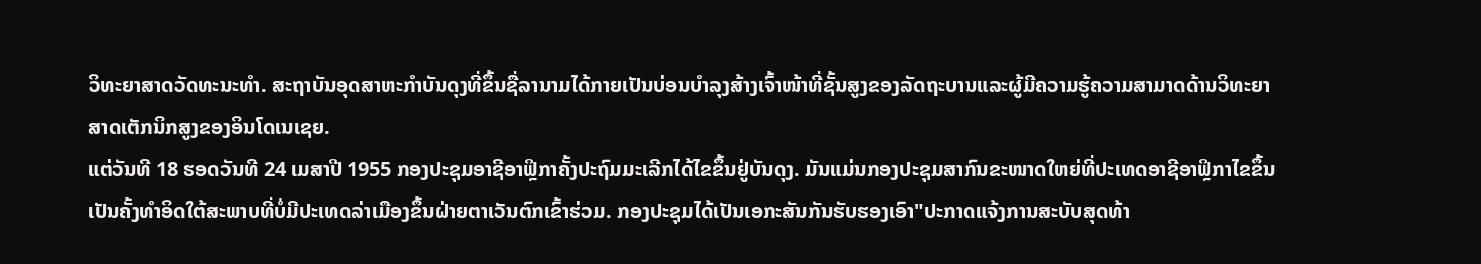ວິທະຍາສາດວັດທະນະທຳ. ສະຖາບັນອຸດສາຫະກຳບັນດຸງທີ່ຂຶ້ນຊື່ລານາມໄດ້ກາຍເປັນບ່ອນບຳລຸງສ້າງເຈົ້າໜ້າທີ່ຊັ້ນສູງຂອງລັດຖະບານແລະຜູ້ມີຄວາມຮູ້ຄວາມສາມາດດ້ານວິທະຍາສາດເຕັກນິກສູງຂອງອິນໂດເນເຊຍ.
ແຕ່ວັນທີ 18 ຮອດວັນທີ 24 ເມສາປີ 1955 ກອງປະຊຸມອາຊີອາຟຼິກາຄັ້ງປະຖົມມະເລີກໄດ້ໄຂຂຶ້ນຢູ່ບັນດຸງ. ມັນແມ່ນກອງປະຊຸມສາກົນຂະໜາດໃຫຍ່ທີ່ປະເທດອາຊີອາຟິຼກາໄຂຂຶ້ນເປັນຄັ້ງທຳອິດໃຕ້ສະພາບທີ່ບໍ່ມີປະເທດລ່າເມືອງຂຶ້ນຝ່າຍຕາເວັນຕົກເຂົ້າຮ່ວມ. ກອງປະຊຸມໄດ້ເປັນເອກະສັນກັນຮັບຮອງເອົາ"ປະກາດແຈ້ງການສະບັບສຸດທ້າ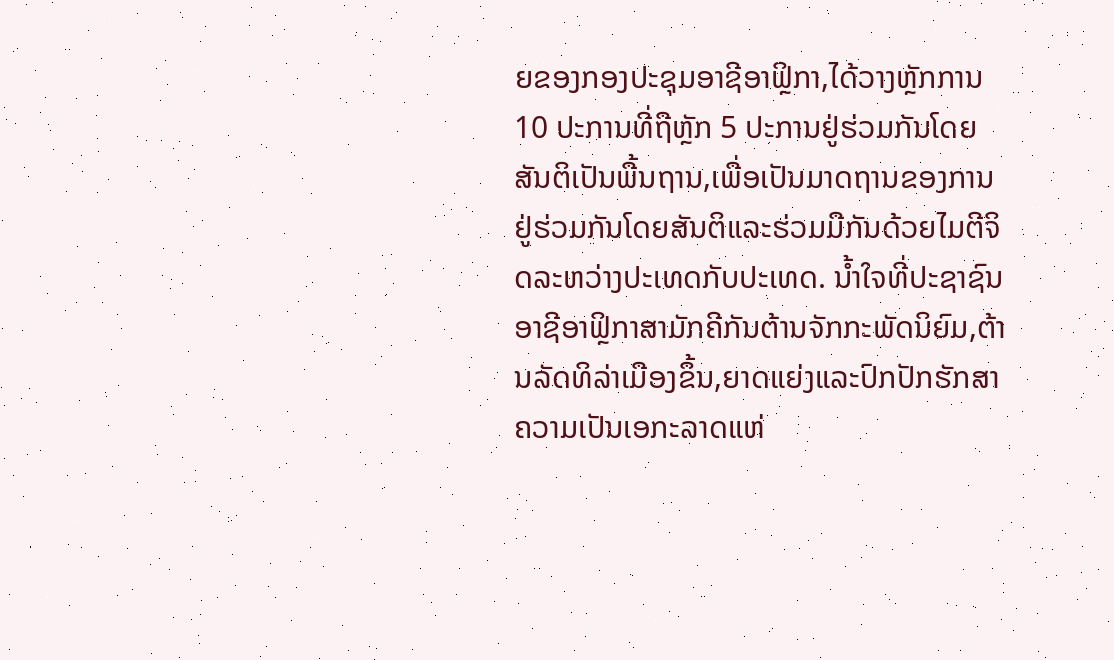ຍຂອງກອງປະຊຸມອາຊີອາຟຼິກາ,ໄດ້ວາງຫຼັກການ 10 ປະການທີ່ຖືຫຼັກ 5 ປະການຢູ່ຮ່ວມກັນໂດຍສັນຕິເປັນພື້ນຖານ,ເພື່ອເປັນມາດຖານຂອງການຢູ່ຮ່ວມກັນໂດຍສັນຕິແລະຮ່ວມມືກັນດ້ວຍໄມຕີຈິດລະຫວ່າງປະເທດກັບປະເທດ. ນ້ຳໃຈທີ່ປະຊາຊົນອາຊີອາຟຼິກາສາມັກຄີກັນຕ້ານຈັກກະພັດນິຍົມ,ຕ້ານລັດທິລ່າເມືອງຂຶ້ນ,ຍາດແຍ່ງແລະປົກປັກຮັກສາຄວາມເປັນເອກະລາດແຫ່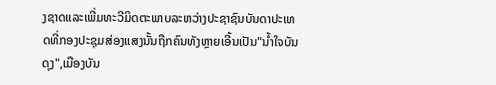ງຊາດແລະເພີ່ມທະວີມິດຕະພາບລະຫວ່າງປະຊາຊົນບັນດາປະເທດທີ່ກອງປະຊຸມສ່ອງແສງນັ້ນຖືກຄົນທັງຫຼາຍເອີ້ນເປັນ"ນ້ຳໃຈບັນດຸງ",ເມືອງບັນ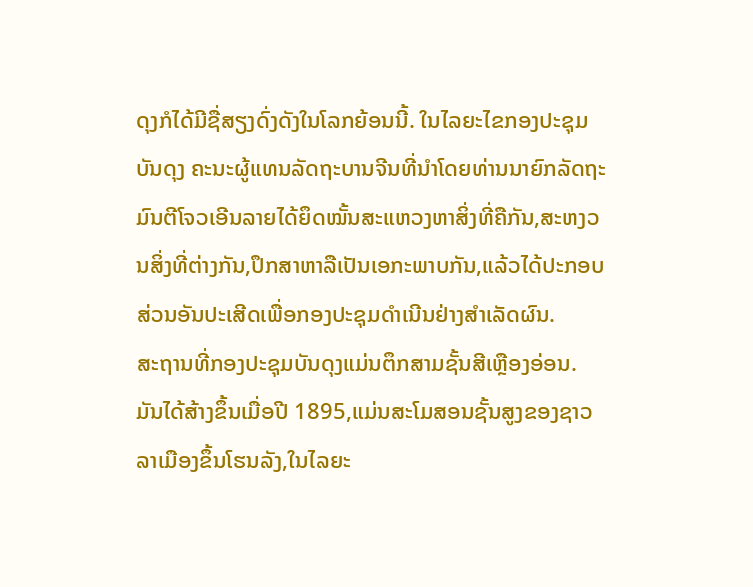ດຸງກໍໄດ້ມີຊື່ສຽງດົ່ງດັງໃນໂລກຍ້ອນນີ້. ໃນໄລຍະໄຂກອງປະຊຸມບັນດຸງ ຄະນະຜູ້ແທນລັດຖະບານຈີນທີ່ນຳໂດຍທ່ານນາຍົກລັດຖະມົນຕີໂຈວເອີນລາຍໄດ້ຍຶດໝັ້ນສະແຫວງຫາສິ່ງທີ່ຄືກັນ,ສະຫງວນສິ່ງທີ່ຕ່າງກັນ,ປຶກສາຫາລືເປັນເອກະພາບກັນ,ແລ້ວໄດ້ປະກອບສ່ວນອັນປະເສີດເພື່ອກອງປະຊຸມດຳເນີນຢ່າງສຳເລັດຜົນ.
ສະຖານທີ່ກອງປະຊຸມບັນດຸງແມ່ນຕຶກສາມຊັ້ນສີເຫຼືອງອ່ອນ. ມັນໄດ້ສ້າງຂຶ້ນເມື່ອປີ 1895,ແມ່ນສະໂມສອນຊັ້ນສູງຂອງຊາວລາເມືອງຂຶ້ນໂຮນລັງ,ໃນໄລຍະ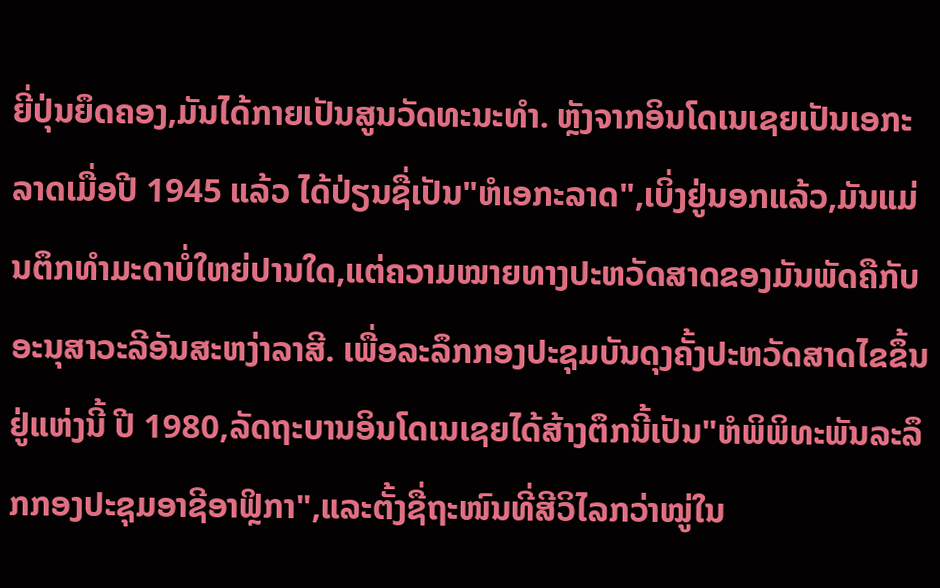ຍີ່ປຸ່ນຍຶດຄອງ,ມັນໄດ້ກາຍເປັນສູນວັດທະນະທຳ. ຫຼັງຈາກອິນໂດເນເຊຍເປັນເອກະລາດເມື່ອປີ 1945 ແລ້ວ ໄດ້ປ່ຽນຊື່ເປັນ"ຫໍເອກະລາດ",ເບິ່ງຢູ່ນອກແລ້ວ,ມັນແມ່ນຕຶກທຳມະດາບໍ່ໃຫຍ່ປານໃດ,ແຕ່ຄວາມໝາຍທາງປະຫວັດສາດຂອງມັນພັດຄືກັບອະນຸສາວະລີອັນສະຫງ່າລາສີ. ເພື່ອລະລຶກກອງປະຊຸມບັນດຸງຄັ້ງປະຫວັດສາດໄຂຂຶ້ນຢູ່ແຫ່ງນີ້ ປີ 1980,ລັດຖະບານອິນໂດເນເຊຍໄດ້ສ້າງຕຶກນີ້ເປັນ"ຫໍພິພິທະພັນລະລຶກກອງປະຊຸມອາຊີອາຟິຼກາ",ແລະຕັ້ງຊື່ຖະໜົນທີ່ສີວິໄລກວ່າໝູ່ໃນ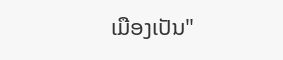ເມືອງເປັນ"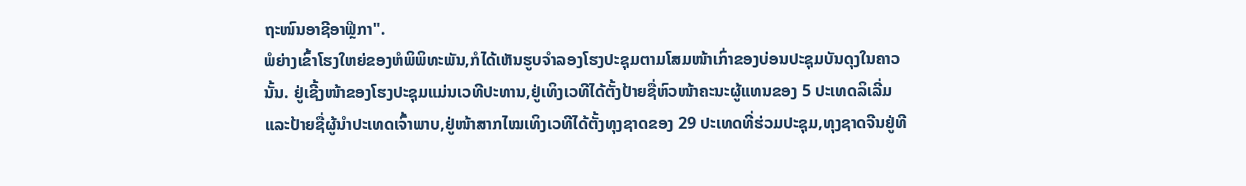ຖະໜົນອາຊີອາຟຼິກາ".
ພໍຍ່າງເຂົ້າໂຮງໃຫຍ່ຂອງຫໍພິພິທະພັນ,ກໍໄດ້ເຫັນຮູບຈຳລອງໂຮງປະຊຸມຕາມໂສມໜ້າເກົ່າຂອງບ່ອນປະຊຸມບັນດຸງໃນຄາວນັ້ນ. ຢູ່ເຊີ້ງໜ້າຂອງໂຮງປະຊຸມແມ່ນເວທີປະທານ,ຢູ່ເທິງເວທີໄດ້ຕັ້ງປ້າຍຊື່ຫົວໜ້າຄະນະຜູ້ແທນຂອງ 5 ປະເທດລິເລີ່ມແລະປ້າຍຊື່ຜູ້ນຳປະເທດເຈົ້າພາບ,ຢູ່ໜ້າສາກໄໝເທິງເວທີໄດ້ຕັ້ງທຸງຊາດຂອງ 29 ປະເທດທີ່ຮ່ວມປະຊຸມ,ທຸງຊາດຈີນຢູ່ທີ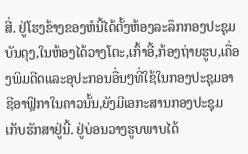ສີ່. ຢູ່ໂຮງຂ້າງຂອງຫໍນີ້ໄດ້ຕັ້ງຫ້ອງລະລຶກກອງປະຊຸມບັນດຸງ,ໃນຫ້ອງໄດ້ວາງໂຕະ,ເກົ້າອີ້,ກ້ອງຖ່າຍຮູບ,ເຄື່ອງພິມດີດແລະອຸປະກອນອື່ນໆທີ່ໃຊ້ໃນກອງປະຊຸມອາຊີອາຟຼິກາໃນຄາວນັ້ນ,ຍັງມີເອກະສານກອງປະຊຸມເກັບຮັກສາຢູ່ນີ້. ຢູ່ບ່ອນວາງຮູບພາບໄດ້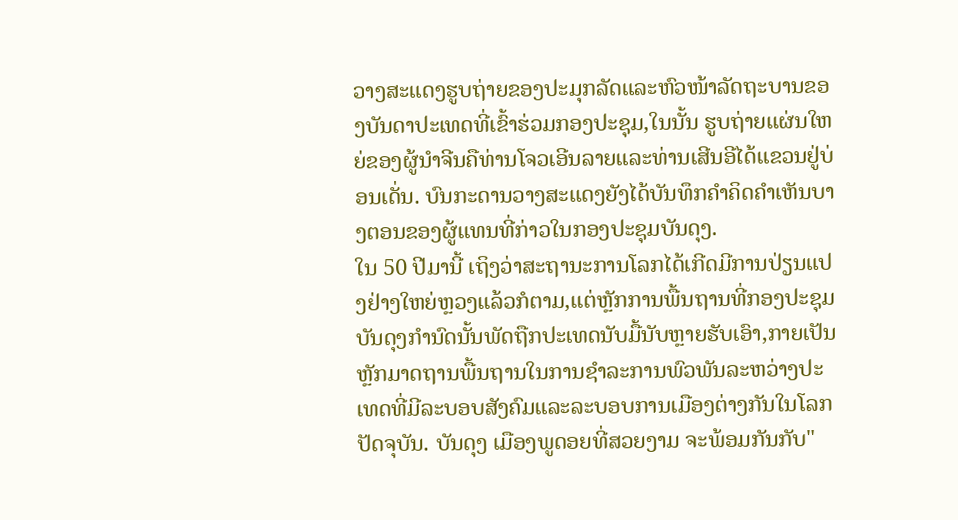ວາງສະແດງຮູບຖ່າຍຂອງປະມຸກລັດແລະຫົວໜ້າລັດຖະບານຂອງບັນດາປະເທດທີ່ເຂົ້າຮ່ວມກອງປະຊຸມ,ໃນນັ້ນ ຮູບຖ່າຍແຜ່ນໃຫຍ່ຂອງຜູ້ນຳຈີນຄືທ່ານໂຈວເອີນລາຍແລະທ່ານເສີນອີໄດ້ແຂວນຢູ່ບ່ອນເດັ່ນ. ບົນກະດານວາງສະແດງຍັງໄດ້ບັນທຶກຄຳຄິດຄຳເຫັນບາງຕອນຂອງຜູ້ແທນທີ່ກ່າວໃນກອງປະຊຸມບັນດຸງ.
ໃນ 50 ປີມານີ້ ເຖິງວ່າສະຖານະການໂລກໄດ້ເກີດມີການປ່ຽນແປງຢ່າງໃຫຍ່ຫຼວງແລ້ວກໍຕາມ,ແຕ່ຫຼັກການພື້ນຖານທີ່ກອງປະຊຸມບັນດຸງກຳນົດນັ້ນພັດຖືກປະເທດນັບມື້ນັບຫຼາຍຮັບເອົາ,ກາຍເປັນຫຼັກມາດຖານພື້ນຖານໃນການຊຳລະການພົວພັນລະຫວ່າງປະເທດທີ່ມີລະບອບສັງຄົມແລະລະບອບການເມືອງຕ່າງກັນໃນໂລກປັດຈຸບັນ. ບັນດຸງ ເມືອງພູດອຍທີ່ສວຍງາມ ຈະພ້ອມກັນກັບ"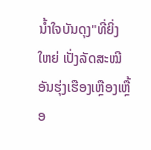ນ້ຳໃຈບັນດຸງ"ທີ່ຍິ່ງໃຫຍ່ ເປັ່ງລັດສະໝີອັນຮຸ່ງເຮືອງເຫຼືອງເຫຼື້ອ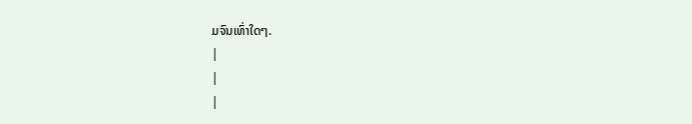ມຈົນເທົ່າໃດໆ.
|
|
|